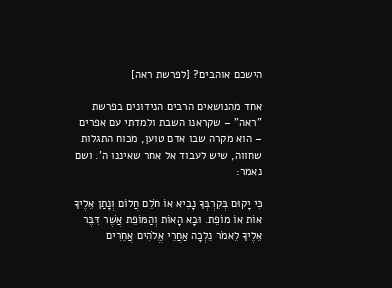הישכם אוהבים? [לפרשת ראה]

אחד מהנושאים הרבים הנידונים בפרשת "ראה" – שקראנו השבת ולמדתי עם אפרים – הוא מקרה שבו אדם טוען, מכוח התגלות שחווה, שיש לעבוד אל אחר שאיננו ה'. ושם נאמר:

כִּי יָקוּם בְּקִרְבְּךָ נָבִיא אוֹ חֹלֵם חֲלוֹם וְנָתַן אֵלֶיךָ אוֹת אוֹ מוֹפֵת. וּבָא הָאוֹת וְהַמּוֹפֵת אֲשֶׁר דִּבֶּר אֵלֶיךָ לֵאמֹר נֵלְכָה אַחֲרֵי אֱלֹהִים אֲחֵרִים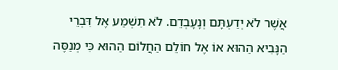אֲשֶׁר לֹא יְדַעְתָּם וְנָעָבְדֵם. לֹא תִשְׁמַע אֶל דִּבְרֵי הַנָּבִיא הַהוּא אוֹ אֶל חוֹלֵם הַחֲלוֹם הַהוּא כִּי מְנַסֶּה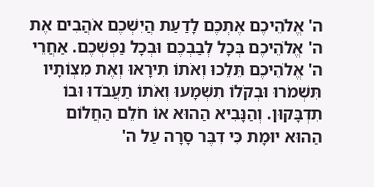ה' אֱלֹהֵיכֶם אֶתְכֶם לָדַעַת הֲיִשְׁכֶם אֹהֲבִים אֶת ה' אֱלֹהֵיכֶם בְּכָל לְבַבְכֶם וּבְכָל נַפְשְׁכֶם. אַחֲרֵי ה' אֱלֹהֵיכֶם תֵּלֵכוּ וְאֹתוֹ תִירָאוּ וְאֶת מִצְוֹתָיו תִּשְׁמֹרוּ וּבְקֹלוֹ תִשְׁמָעוּ וְאֹתוֹ תַעֲבֹדוּ וּבוֹ תִדְבָּקוּן. וְהַנָּבִיא הַהוּא אוֹ חֹלֵם הַחֲלוֹם הַהוּא יוּמָת כִּי דִבֶּר סָרָה עַל ה'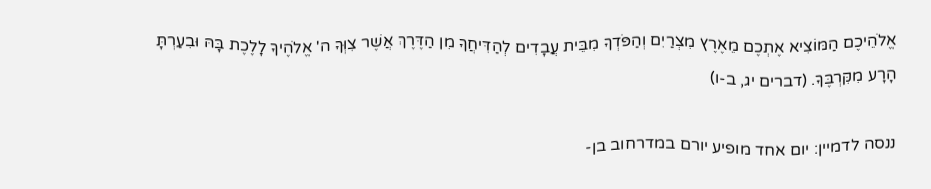אֱלֹהֵיכֶם הַמּוֹצִיא אֶתְכֶם מֵאֶרֶץ מִצְרַיִם וְהַפֹּדְךָ מִבֵּית עֲבָדִים לְהַדִּיחֲךָ מִן הַדֶּרֶךְ אֲשֶׁר צִוְּךָ ה' אֱלֹהֶיךָ לָלֶכֶת בָּהּ וּבִעַרְתָּ הָרָע מִקִּרְבֶּךָ. (דברים יג, ב-ו)

ננסה לדמיין: יום אחד מופיע יורם במדרחוב בן-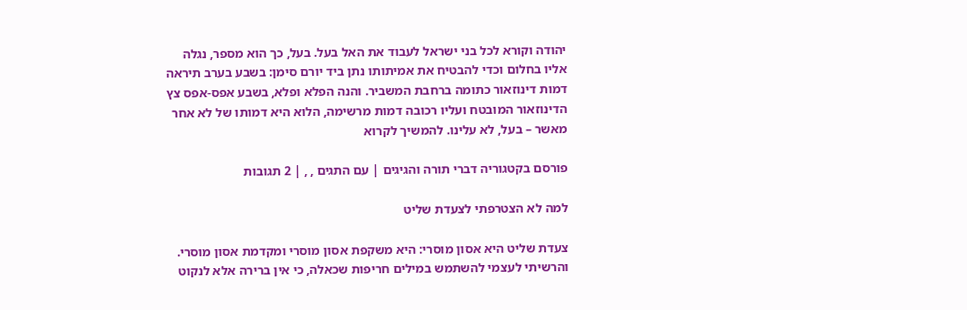יהודה וקורא לכל בני ישראל לעבוד את האל בעל. בעל, כך הוא מספר, נגלה אליו בחלום וכדי להבטיח את אמיתותו נתן ביד יורם סימן: בשבע בערב תיראה דמות דינוזאור כתומה ברחבת המשביר. והנה הפלא ופלא, בשבע אפס-אפס צץ הדינוזאור המובטח ועליו רכובה דמות מרשימה, הלוא היא דמותו של לא אחר מאשר – בעל, לא עלינו. להמשיך לקרוא

פורסם בקטגוריה דברי תורה והגיגים | עם התגים , , | 2 תגובות

למה לא הצטרפתי לצעדת שליט

צעדת שליט היא אסון מוסרי: היא משקפת אסון מוסרי ומקדמת אסון מוסרי. והרשיתי לעצמי להשתמש במילים חריפות שכאלה, כי אין ברירה אלא לנקוט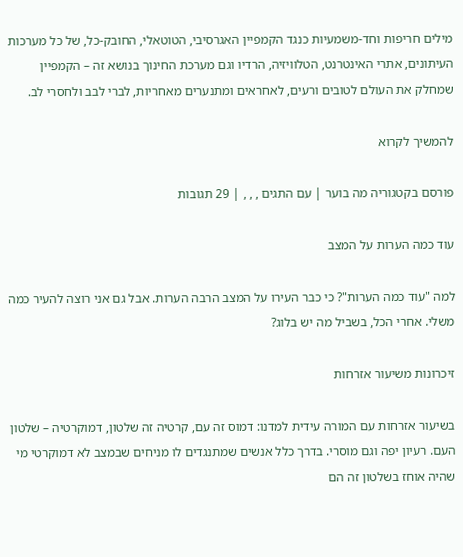מילים חריפות וחד-משמעיות כנגד הקמפיין האגרסיבי, הטוטאלי, החובק-כל, של כל מערכות העיתונים, אתרי האינטרנט, הטלוויזיה, הרדיו וגם מערכת החינוך בנושא זה – הקמפיין שמחלק את העולם לטובים ורעים, לאחראים ומתנערים מאחריות, לברי לבב ולחסרי לב.

להמשיך לקרוא

פורסם בקטגוריה מה בוער | עם התגים , , , | 29 תגובות

עוד כמה הערות על המצב

למה "עוד כמה הערות"? כי כבר העירו על המצב הרבה הערות. אבל גם אני רוצה להעיר כמה משלי. אחרי הכל, בשביל מה יש בלוג?

זיכרונות משיעור אזרחות

בשיעור אזרחות עם המורה עידית למדנו: דמוס זה עם, קרטיה זה שלטון, דמוקרטיה – שלטון העם. רעיון יפה וגם מוסרי. בדרך כלל אנשים שמתנגדים לו מניחים שבמצב לא דמוקרטי מי שהיה אוחז בשלטון זה הם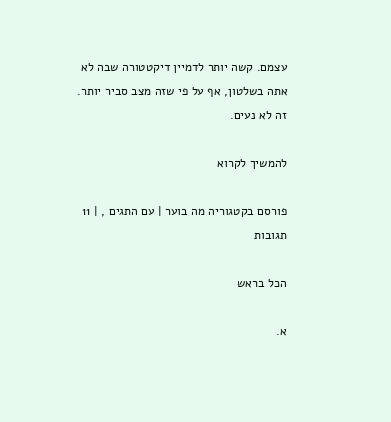עצמם. קשה יותר לדמיין דיקטטורה שבה לא אתה בשלטון, אף על פי שזה מצב סביר יותר. זה לא נעים.

להמשיך לקרוא

פורסם בקטגוריה מה בוער | עם התגים , | 11 תגובות

הכל בראש

א.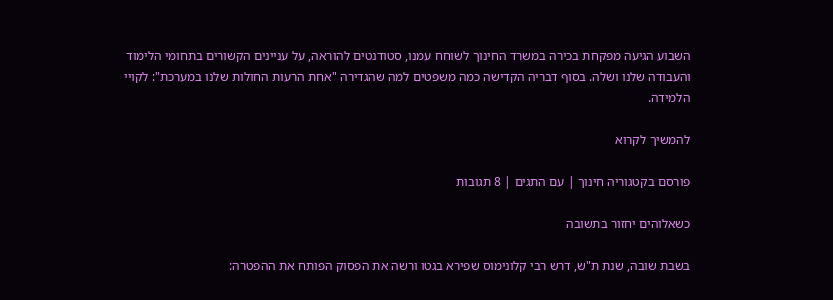השבוע הגיעה מפקחת בכירה במשרד החינוך לשוחח עמנו, סטודנטים להוראה, על עניינים הקשורים בתחומי הלימוד והעבודה שלנו ושלה. בסוף דבריה הקדישה כמה משפטים למה שהגדירה "אחת הרעות החולות שלנו במערכת": לקויי הלמידה.

להמשיך לקרוא

פורסם בקטגוריה חינוך | עם התגים | 8 תגובות

כשאלוהים יחזור בתשובה

בשבת שובה, שנת ת"ש, דרש רבי קלונימוס שפירא בגטו ורשה את הפסוק הפותח את ההפטרה: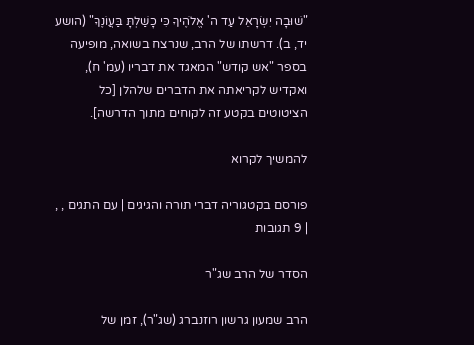"שׁוּבָה יִשְׂרָאֵל עַד ה' אֱלֹהֶיךָ כִּי כָשַׁלְתָּ בַּעֲוֹנֶךָ" (הושע יד, ב). דרשתו של הרב, שנרצח בשואה, מופיעה בספר "אש קודש" המאגד את דבריו (עמ' ח), ואקדיש לקריאתה את הדברים שלהלן [כל הציטוטים בקטע זה לקוחים מתוך הדרשה].

להמשיך לקרוא

פורסם בקטגוריה דברי תורה והגיגים | עם התגים , , | 9 תגובות

הסדר של הרב שג"ר

הרב שמעון גרשון רוזנברג (שג"ר), זמן של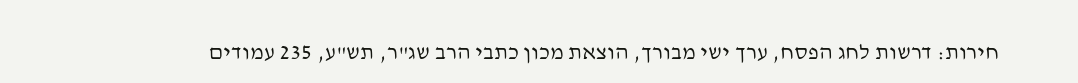חירות: דרשות לחג הפסח, ערך ישי מבורך, הוצאת מכון כתבי הרב שג"ר, תש"ע, 235 עמודים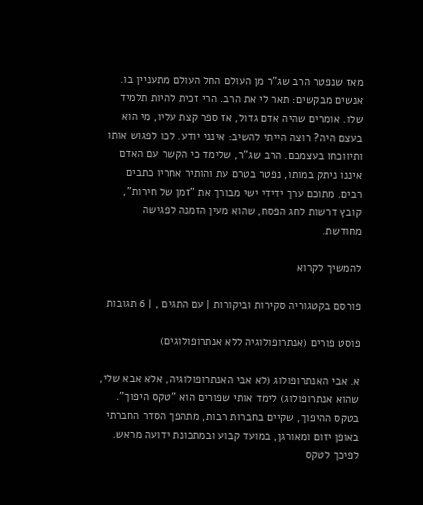מאז שנפטר הרב שג"ר מן העולם החל העולם מתעניין בו. אנשים מבקשים: תאר לי את הרב. הרי זכית להיות תלמיד שלו. אומרים שהיה אדם גדול, אז ספר קצת עליו, מי הוא בעצם היה? רוצה הייתי להשיב: אינני יודע. לכו לפגוש אותו ותיווכחו בעצמכם. הרב שג"ר, שלימד כי הקשר עם האדם איננו ניתק במותו, נפטר בטרם עת והותיר אחריו כתבים רבים. מתוכם ערך ידידי ישי מבורך את "זמן של חירות", קובץ דרשות לחג הפסח, שהוא מעין הזמנה לפגישה מחודשת.

להמשיך לקרוא

פורסם בקטגוריה סקירות וביקורות | עם התגים , | 6 תגובות

פוסט פורים (אנתרופולוגיה ללא אנתרופולוגים)

א. אבי האנתרופולוג (לא אבי האנתרופולוגיה, אלא אבא שלי, שהוא אנתרופולוג) לימד אותי שפורים הוא "טקס היפוך". בטקס ההיפוך, שקיים בחברות רבות, מתהפך הסדר החברתי באופן יזום ומאורגן, במועד קבוע ובמתכונת ידועה מראש. לפיכך לטקס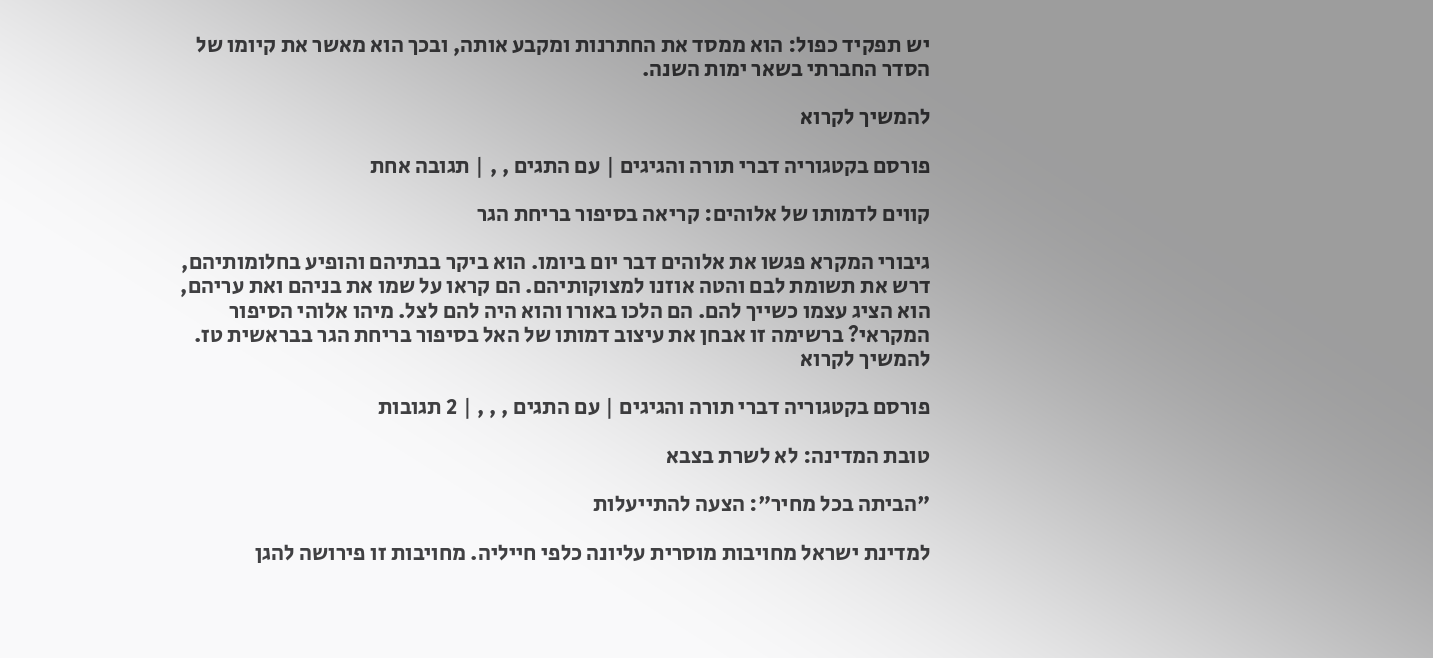יש תפקיד כפול: הוא ממסד את החתרנות ומקבע אותה, ובכך הוא מאשר את קיומו של הסדר החברתי בשאר ימות השנה.

להמשיך לקרוא

פורסם בקטגוריה דברי תורה והגיגים | עם התגים , , | תגובה אחת

קווים לדמותו של אלוהים: קריאה בסיפור בריחת הגר

גיבורי המקרא פגשו את אלוהים דבר יום ביומו. הוא ביקר בבתיהם והופיע בחלומותיהם, דרש את תשומת לבם והטה אוזנו למצוקותיהם. הם קראו על שמו את בניהם ואת עריהם, הוא הציג עצמו כשייך להם. הם הלכו באורו והוא היה להם לצל. מיהו אלוהי הסיפור המקראי? ברשימה זו אבחן את עיצוב דמותו של האל בסיפור בריחת הגר בבראשית טז. להמשיך לקרוא

פורסם בקטגוריה דברי תורה והגיגים | עם התגים , , , | 2 תגובות

טובת המדינה: לא לשרת בצבא

"הביתה בכל מחיר": הצעה להתייעלות

למדינת ישראל מחויבות מוסרית עליונה כלפי חייליה. מחויבות זו פירושה להגן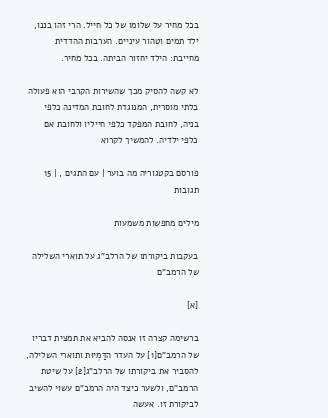בכל מחיר על שלומו של כל חייל. הרי זהו בננו, ילד תמים וטהור עיניים. הערבות ההדדית מחייבת: הילד יחזור הביתה. בכל מחיר.

לא קשה להסיק מכך שהשירות הקרבי הוא פעולה בלתי מוסרית, המנוגדת לחובת המדינה כלפי בניה, לחובת המפקד כלפי חייליו ולחובת אם כלפי ילדיה. להמשיך לקרוא

פורסם בקטגוריה מה בוער | עם התגים , | 15 תגובות

מילים מחפשות משמעות

בעקבות ביקורתו של הרלב"ג על תוארי השלילה של הרמב"ם

[א]

ברשימה קצרה זו אנסה להביא את תמצית דבריו של הרמב"ם[1] על העדר הדַּמְיוּת ותוארי השלילה, להסביר את ביקורתו של הרלב"ג[2] על שיטת הרמב"ם, ולשער כיצד היה הרמב"ם עשוי להשיב לביקורת זו. אעשה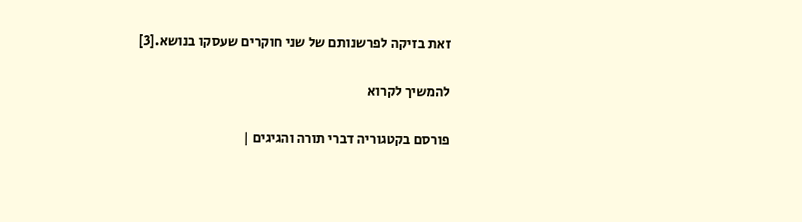זאת בזיקה לפרשנותם של שני חוקרים שעסקו בנושא.[3]

להמשיך לקרוא

פורסם בקטגוריה דברי תורה והגיגים |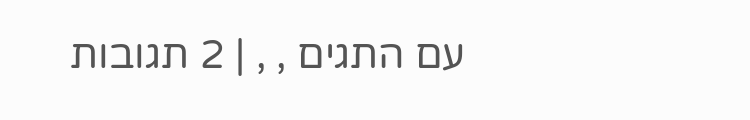עם התגים , , | 2 תגובות